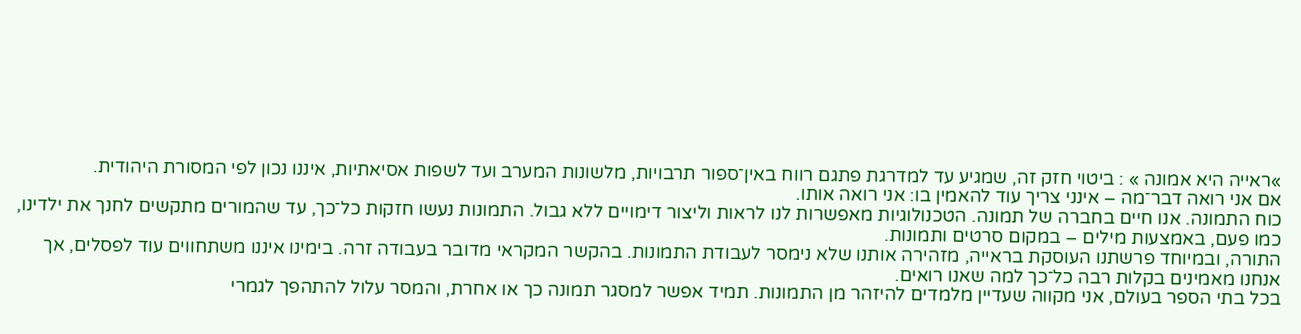»ראייה היא אמונה » : ביטוי חזק זה, שמגיע עד למדרגת פתגם רווח באין־ספור תרבויות, מלשונות המערב ועד לשפות אסיאתיות, איננו נכון לפי המסורת היהודית.
אם אני רואה דבר־מה – אינני צריך עוד להאמין בו: אני רואה אותו.
כוח התמונה. אנו חיים בחברה של תמונה. הטכנולוגיות מאפשרות לנו לראות וליצור דימויים ללא גבול. התמונות נעשו חזקות כל־כך, עד שהמורים מתקשים לחנך את ילדינו, כמו פעם, באמצעות מילים – במקום סרטים ותמונות.
התורה, ובמיוחד פרשתנו העוסקת בראייה, מזהירה אותנו שלא נימסר לעבודת התמונות. בהקשר המקראי מדובר בעבודה זרה. בימינו איננו משתחווים עוד לפסלים, אך אנחנו מאמינים בקלות רבה כל־כך למה שאנו רואים.
בכל בתי הספר בעולם, אני מקווה שעדיין מלמדים להיזהר מן התמונות. תמיד אפשר למסגר תמונה כך או אחרת, והמסר עלול להתהפך לגמרי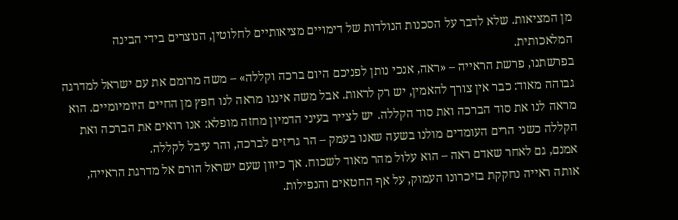מן המציאות. שלא לדבר על הסכנות הנולדות של דימויים מציאותיים לחלוטין, הנוצרים בידי הבינה המלאכותית.
בפרשתנו, פרשת הראייה – «ראה, אנכי נותן לפניכם היום ברכה וקללה» – משה מרומם את עם ישראל למדרגה גבוהה מאוד: כבר אין צורך להאמין, יש רק לראות. אבל משה איננו מראה לנו חפץ מן החיים היומיומיים. הוא מראה לנו את סוד הברכה ואת סוד הקללה. יש לצייר בעיני הדמיון מחזה מופלא: אנו רואים את הברכה ואת הקללה כשני הרים העומדים מולנו בשעה שאנו בעמק – הר גריזים לברכה, והר עיבל לקללה.
אמנם, גם לאחר שאדם ראה – הוא עלול מהר מאוד לשכוח. אך כיוון שעם ישראל הורם אל מדרגת הראייה, אותה ראייה נחקקת בזיכרונו העמוק, על אף החטאים והנפילות.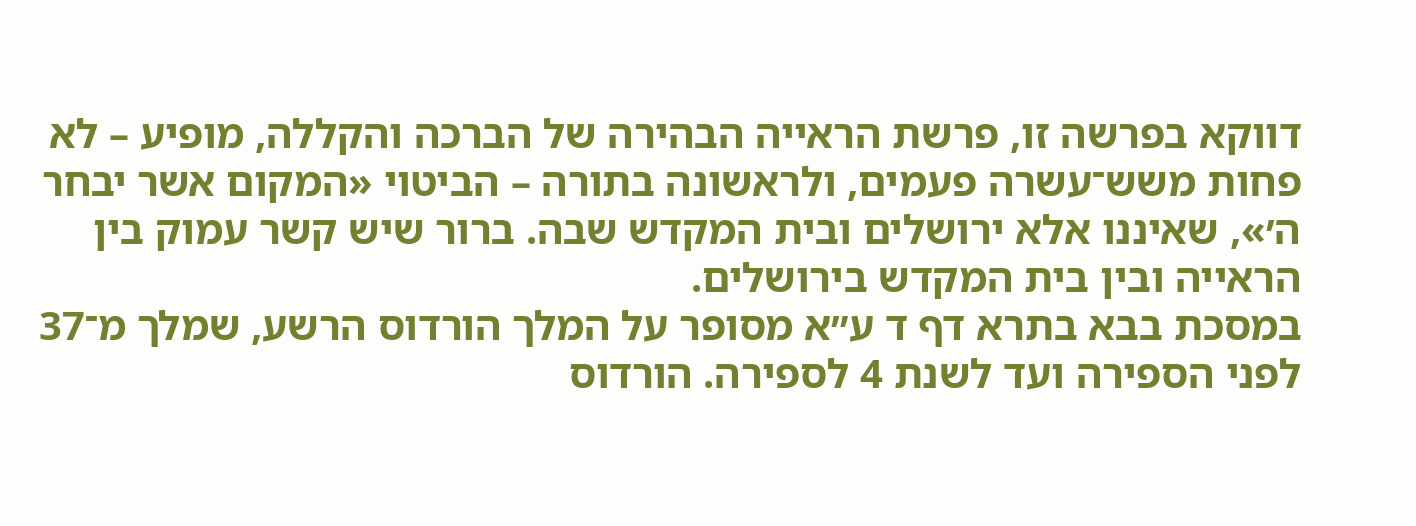דווקא בפרשה זו, פרשת הראייה הבהירה של הברכה והקללה, מופיע – לא פחות משש־עשרה פעמים, ולראשונה בתורה – הביטוי «המקום אשר יבחר ה׳», שאיננו אלא ירושלים ובית המקדש שבה. ברור שיש קשר עמוק בין הראייה ובין בית המקדש בירושלים.
במסכת בבא בתרא דף ד ע״א מסופר על המלך הורדוס הרשע, שמלך מ־37 לפני הספירה ועד לשנת 4 לספירה. הורדוס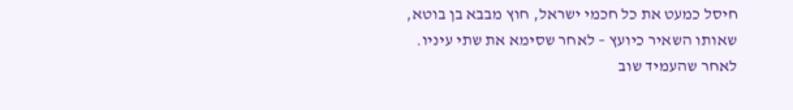חיסל כמעט את כל חכמי ישראל, חוץ מבבא בן בוטא, שאותו השאיר כיועץ – לאחר שסימא את שתי עיניו. לאחר שהעמיד שוב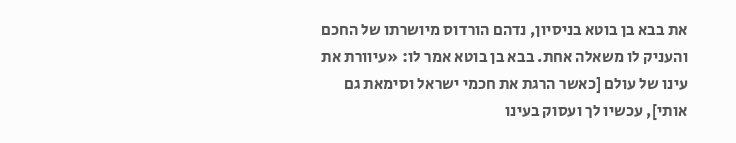את בבא בן בוטא בניסיון, נדהם הורדוס מיושרתו של החכם והעניק לו משאלה אחת. בבא בן בוטא אמר לו: «עיוורת את עינו של עולם [כאשר הרגת את חכמי ישראל וסימאת גם אותי], עכשיו לך ועסוק בעינו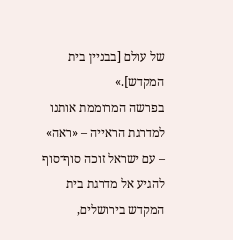של עולם [בבניין בית המקדש].»
בפרשה המרוממת אותנו למדרגת הראייה – «ראה» – עם ישראל זוכה סוף־סוף להגיע אל מדרגת בית המקדש בירושלים,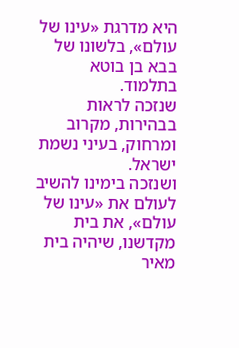היא מדרגת «עינו של עולם», בלשונו של בבא בן בוטא בתלמוד.
שנזכה לראות בבהירות, מקרוב ומרחוק, בעיני נשמת ישראל.
ושנזכה בימינו להשיב לעולם את «עינו של עולם», את בית מקדשנו, שיהיה בית מאיר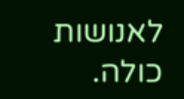לאנושות כולה.